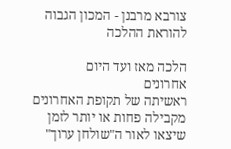צורבא מרבנן - המכון הגבוה להוראת ההלכה

הלכה מאז ועד היום
אחרונים
ראשיתה של תקופת האחרונים מקבילה פחות או יותר לזמן שיצאו לאור ה"שולחן ערוך"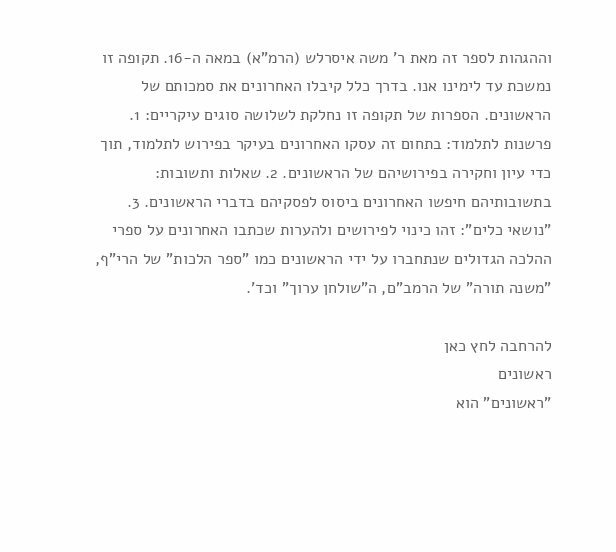וההגהות לספר זה מאת ר' משה איסרלש (הרמ"א) במאה ה-16. תקופה זו נמשכת עד לימינו אנו. בדרך כלל קיבלו האחרונים את סמכותם של הראשונים. הספרות של תקופה זו נחלקת לשלושה סוגים עיקריים: 1. פרשנות לתלמוד: בתחום זה עסקו האחרונים בעיקר בפירוש לתלמוד, תוך כדי עיון וחקירה בפירושיהם של הראשונים. 2. שאלות ותשובות: בתשובותיהם חיפשו האחרונים ביסוס לפסקיהם בדברי הראשונים. 3. "נושאי כלים": זהו כינוי לפירושים ולהערות שכתבו האחרונים על ספרי ההלכה הגדולים שנתחברו על ידי הראשונים כמו "ספר הלכות" של הרי"ף, "משנה תורה" של הרמב"ם, ה"שולחן ערוך" וכד'.

להרחבה לחץ כאן
ראשונים
"ראשונים" הוא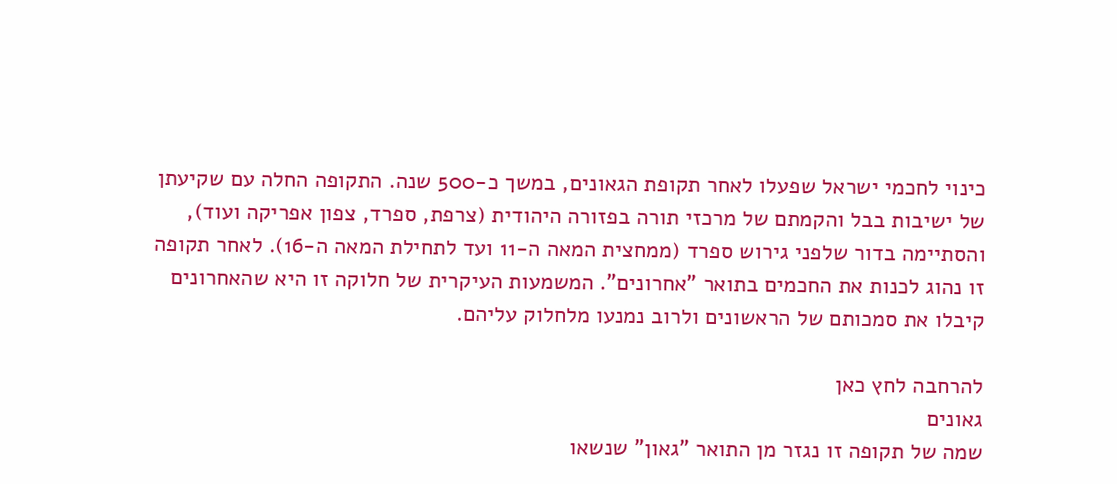כינוי לחכמי ישראל שפעלו לאחר תקופת הגאונים, במשך כ-500 שנה. התקופה החלה עם שקיעתן של ישיבות בבל והקמתם של מרכזי תורה בפזורה היהודית (צרפת, ספרד, צפון אפריקה ועוד), והסתיימה בדור שלפני גירוש ספרד (ממחצית המאה ה-11 ועד לתחילת המאה ה-16). לאחר תקופה זו נהוג לכנות את החכמים בתואר "אחרונים". המשמעות העיקרית של חלוקה זו היא שהאחרונים קיבלו את סמכותם של הראשונים ולרוב נמנעו מלחלוק עליהם.

להרחבה לחץ כאן
גאונים
שמה של תקופה זו נגזר מן התואר "גאון" שנשאו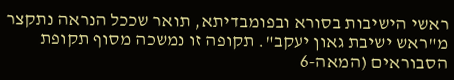ראשי הישיבות בסורא ובפומבדיתא, תואר שככל הנראה נתקצר מ"ראש ישיבת גאון יעקב". תקופה זו נמשכה מסוף תקופת הסבוראים (המאה-6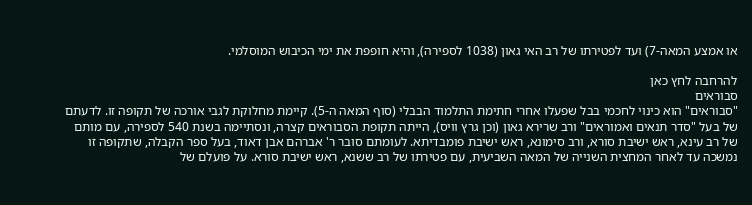או אמצע המאה-7) ועד לפטירתו של רב האי גאון (1038 לספירה), והיא חופפת את ימי הכיבוש המוסלמי.

להרחבה לחץ כאן
סבוראים
"סבוראים" הוא כינוי לחכמי בבל שפעלו אחרי חתימת התלמוד הבבלי (סוף המאה ה-5). קיימת מחלוקת לגבי אורכה של תקופה זו. לדעתם של בעל "סדר תנאים ואמוראים" ורב שרירא גאון (וכן גרץ וויס), הייתה תקופת הסבוראים קצרה, ונסתיימה בשנת 540 לספירה, עם מותם של רב עינא, ראש ישיבת סורא, ורב סימונא, ראש ישיבת פומבדיתא. לעומתם סובר ר' אברהם אבן דאוד, בעל ספר הקבלה, שתקופה זו נמשכה עד לאחר המחצית השנייה של המאה השביעית, עם פטירתו של רב ששנא, ראש ישיבת סורא. על פועלם של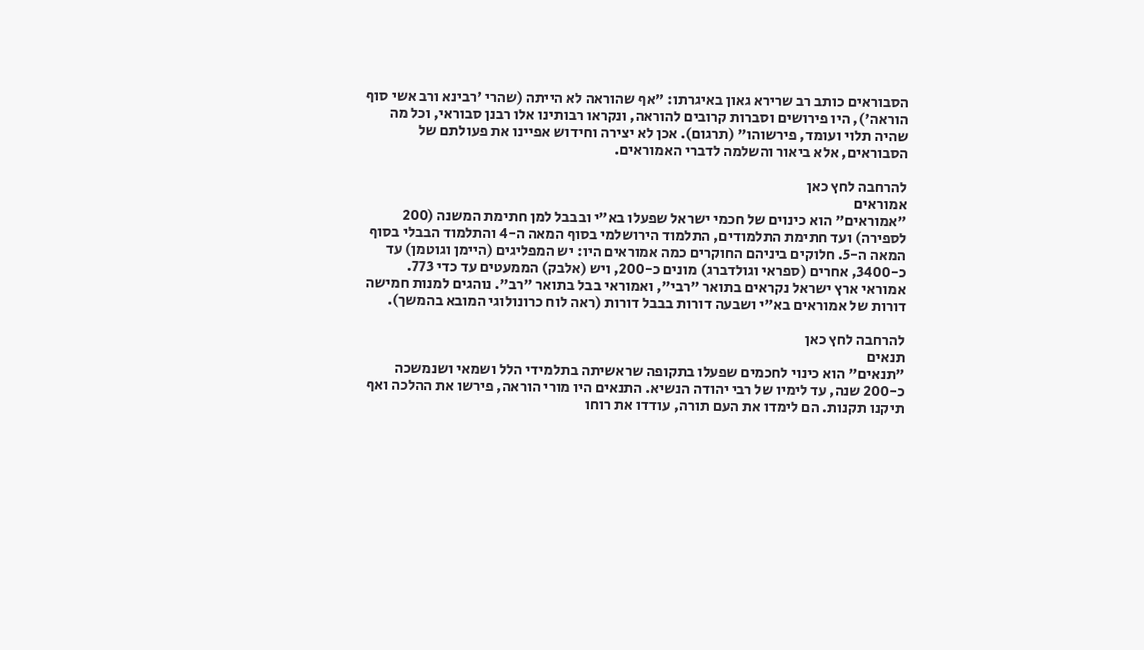הסבוראים כותב רב שרירא גאון באיגרתו: "אף שהוראה לא הייתה (שהרי 'רבינא ורב אשי סוף הוראה'), היו פירושים וסברות קרובים להוראה, ונקראו רבותינו אלו רבנן סבוראי, וכל מה שהיה תלוי ועומד, פירשוהו" (תרגום). אכן לא יצירה וחידוש אפיינו את פעולתם של הסבוראים, אלא ביאור והשלמה לדברי האמוראים.

להרחבה לחץ כאן
אמוראים
"אמוראים" הוא כינוים של חכמי ישראל שפעלו בא"י ובבבל למן חתימת המשנה (200 לספירה) ועד חתימת התלמודים, התלמוד הירושלמי בסוף המאה ה-4 והתלמוד הבבלי בסוף המאה ה-5. חלוקים ביניהם החוקרים כמה אמוראים היו: יש המפליגים (היימן וגוטמן) עד כ-3400, אחרים (ספראי וגולדברג) מונים כ-200, ויש (אלבק) הממעטים עד כדי 773. אמוראי ארץ ישראל נקראים בתואר "רבי", ואמוראי בבל בתואר "רב". נוהגים למנות חמישה דורות של אמוראים בא"י ושבעה דורות בבבל דורות (ראה לוח כרונולוגי המובא בהמשך).

להרחבה לחץ כאן
תנאים
"תנאים" הוא כינוי לחכמים שפעלו בתקופה שראשיתה בתלמידי הלל ושמאי ושנמשכה כ-200 שנה, עד לימיו של רבי יהודה הנשיא. התנאים היו מורי הוראה, פירשו את ההלכה ואף תיקנו תקנות. הם לימדו את העם תורה, עודדו את רוחו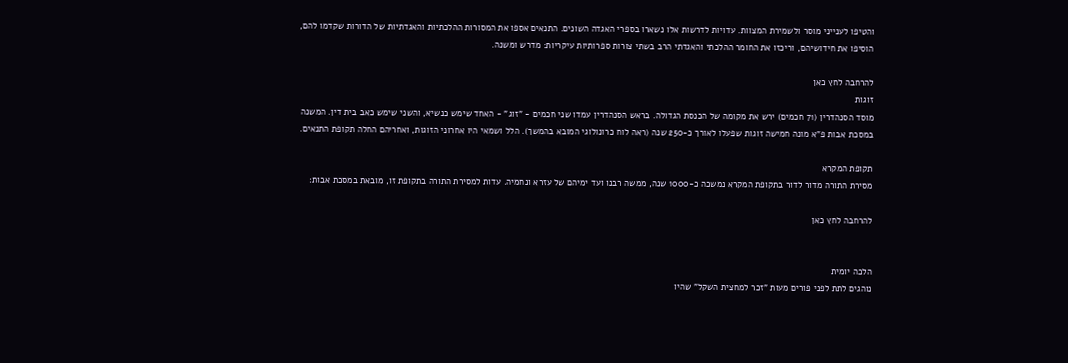והטיפו לענייני מוסר ולשמירת המצוות. עדויות לדרשות אלו נשארו בספרי האגדה השונים. התנאים אספו את המסורות ההלכתיות והאגדתיות של הדורות שקדמו להם, הוסיפו את חידושיהם, וריכזו את החומר ההלכתי והאגדתי הרב בשתי צורות ספרותיות עיקריות: מדרש ומשנה.

להרחבה לחץ כאן
זוגות
מוסד הסנהדרין (71 חכמים) ירש את מקומה של הכנסת הגדולה. בראש הסנהדרין עמדו שני חכמים - "זוג" - האחד שימש כנשיא, והשני שימש כאב בית דין. המשנה במסכת אבות פ"א מונה חמישה זוגות שפעלו לאורך כ-250 שנה (ראה לוח כרונולוגי המובא בהמשך). הלל ושמאי היו אחרוני הזוגות, ואחריהם החלה תקופת התנאים.

תקופת המקרא
מסירת התורה מדור לדור בתקופת המקרא נמשכה כ-1000 שנה, ממשה רבנו ועד ימיהם של עזרא ונחמיה. עדות למסירת התורה בתקופת זו, מובאת במסכת אבות:

להרחבה לחץ כאן


הלכה יומית
נוהגים לתת לפני פורים מעות "זכר למחצית השקל" שהיו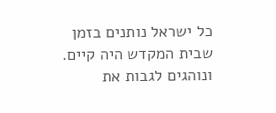כל ישראל נותנים בזמן שבית המקדש היה קיים. ונוהגים לגבות את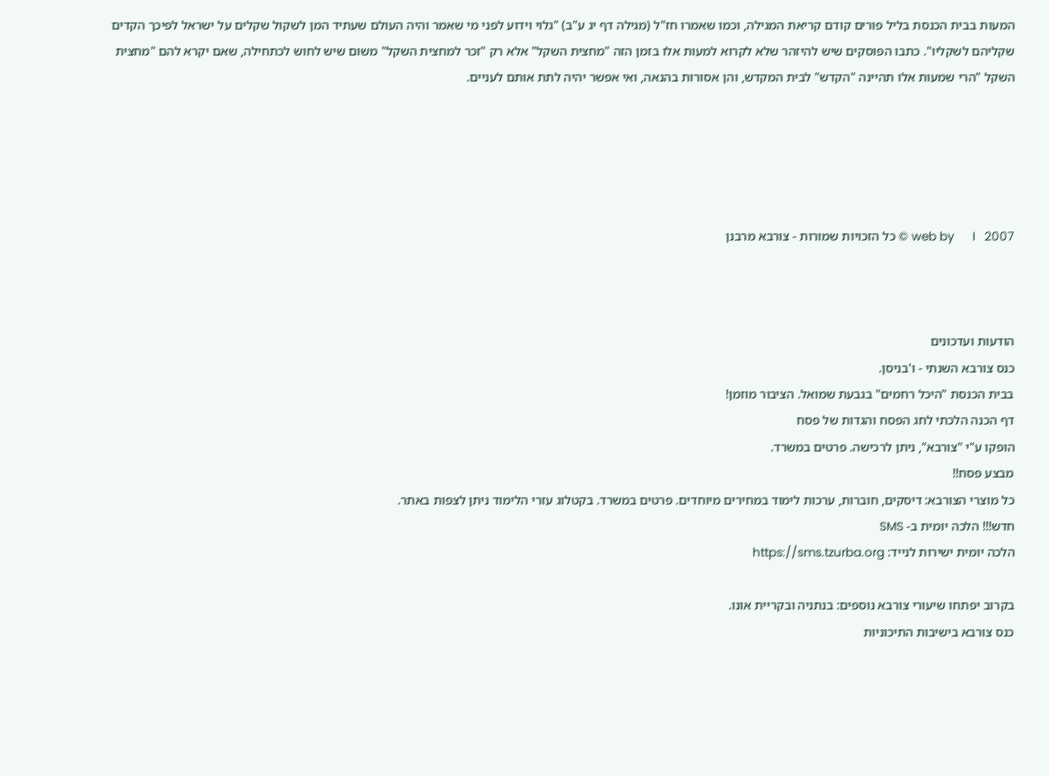המעות בבית הכנסת בליל פורים קודם קריאת המגילה, וכמו שאמרו חז"ל (מגילה דף יג ע"ב) "גלוי וידוע לפני מי שאמר והיה העולם שעתיד המן לשקול שקלים על ישראל לפיכך הקדים שקליהם לשקליו". כתבו הפוסקים שיש להיזהר שלא לקרוא למעות אלו בזמן הזה "מחצית השקל" אלא רק "זכר למחצית השקל" משום שיש לחוש לכתחילה, שאם יקרא להם "מחצית השקל "הרי שמעות אלו תהיינה "הקדש" לבית המקדש, והן אסורות בהנאה, ואי אפשר יהיה לתת אותם לעניים.





web by      I   2007 © כל הזכויות שמורות - צורבא מרבנן



הודעות ועדכונים
כנס צורבא השנתי - ו'בניסן.
בבית הכנסת "היכל רחמים" בגבעת שמואל. הציבור מוזמן!
דף הכנה הלכתי לחג הפסח והגדות של פסח
הופקו ע"י "צורבא", ניתן לרכישה. פרטים במשרד.
מבצע פסח!!
כל מוצרי הצורבא: דיסקים, חוברות, ערכות לימוד במחירים מיוחדים. פרטים במשרד. בקטלוג עזרי הלימוד ניתן לצפות באתר.
חדש!!! הלכה יומית ב- SMS
הלכה יומית ישירות לנייד: https://sms.tzurba.org

בקרוב יפתחו שיעורי צורבא נוספים: בנתניה ובקריית אונו.
כנס צורבא בישיבות התיכוניות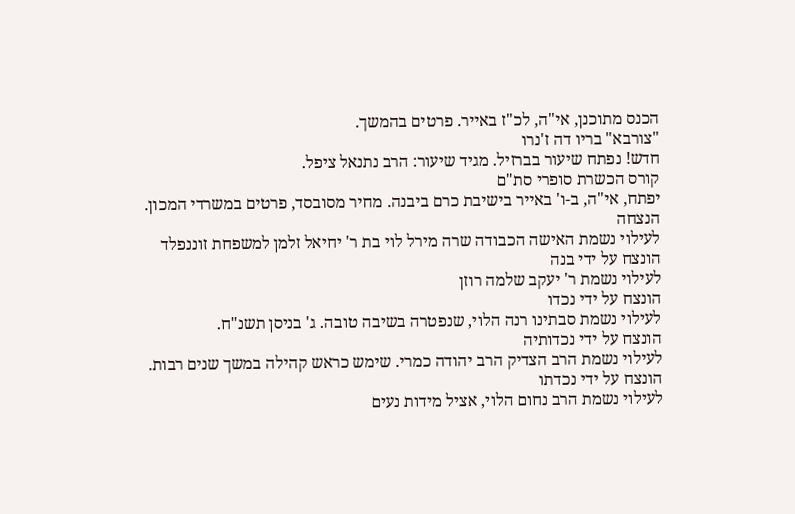הכנס מתוכנן, אי"ה, לכ"ז באייר. פרטים בהמשך.
"צורבא" בריו דה ז'נרו
חדש! נפתח שיעור בברזיל. מגיד שיעור: הרב נתנאל ציפל.
קורס הכשרת סופרי סת"ם
יפתח, אי"ה, ב-ו' באייר בישיבת כרם ביבנה. מחיר מסובסד, פרטים במשרדי המכון.
הנצחה
לעילוי נשמת האישה הכבודה שרה מירל לוי בת ר' יחיאל זלמן למשפחת זוננפלד
הונצח על ידי בנה
לעילוי נשמת ר' יעקב שלמה רוזן
הונצח על ידי נכדו
לעילוי נשמת סבתינו רנה הלוי, שנפטרה בשיבה טובה. ג' בניסן תשנ"ח.
הונצח על ידי נכדותיה
לעילוי נשמת הרב הצדיק הרב יהודה כמרי. שימש כראש קהילה במשך שנים רבות.
הונצח על ידי נכדתו
לעילוי נשמת הרב נחום הלוי, אציל מידות נעים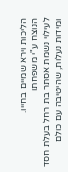הליכות וירא שמיים בחייו.
הנוצח ע"י משפחתו
לעילוי נשמת אסתר בת רחל בעלת חסד ומידות נעלות, שהיטיבה עם כולם